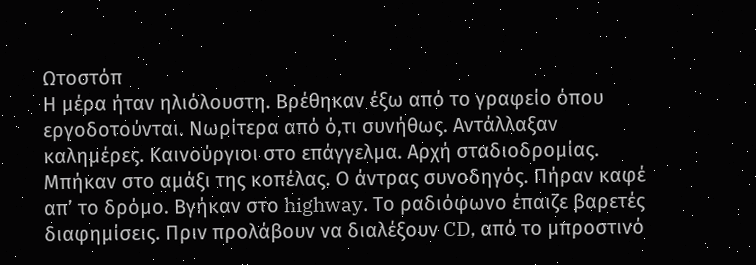Ωτοστόπ
Η μέρα ήταν ηλιόλουστη. Βρέθηκαν έξω από το γραφείο όπου εργοδοτούνται. Νωρίτερα από ό,τι συνήθως. Αντάλλαξαν καλημέρες. Καινούργιοι στο επάγγελμα. Αρχή σταδιοδρομίας. Μπήκαν στο αμάξι της κοπέλας. Ο άντρας συνοδηγός. Πήραν καφέ απ’ το δρόμο. Βγήκαν στο highway. Το ραδιόφωνο έπαιζε βαρετές διαφημίσεις. Πριν προλάβουν να διαλέξουν CD, από το μπροστινό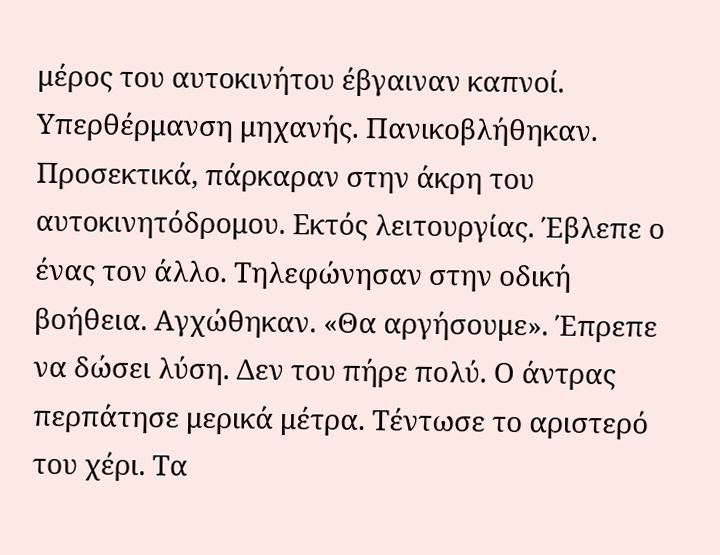μέρος του αυτοκινήτου έβγαιναν καπνοί. Υπερθέρμανση μηχανής. Πανικοβλήθηκαν. Προσεκτικά, πάρκαραν στην άκρη του αυτοκινητόδρομου. Εκτός λειτουργίας. Έβλεπε ο ένας τον άλλο. Τηλεφώνησαν στην οδική βοήθεια. Αγχώθηκαν. «Θα αργήσουμε». Έπρεπε να δώσει λύση. Δεν του πήρε πολύ. Ο άντρας περπάτησε μερικά μέτρα. Τέντωσε το αριστερό του χέρι. Τα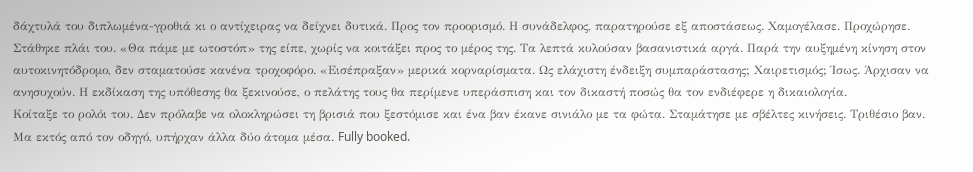δάχτυλά του διπλωμένα-γροθιά κι ο αντίχειρας να δείχνει δυτικά. Προς τον προορισμό. Η συνάδελφος, παρατηρούσε εξ αποστάσεως. Χαμογέλασε. Προχώρησε. Στάθηκε πλάι του. «Θα πάμε με ωτοστόπ» της είπε, χωρίς να κοιτάξει προς το μέρος της. Τα λεπτά κυλούσαν βασανιστικά αργά. Παρά την αυξημένη κίνηση στον αυτοκινητόδρομο, δεν σταματούσε κανένα τροχοφόρο. «Εισέπραξαν» μερικά κορναρίσματα. Ως ελάχιστη ένδειξη συμπαράστασης; Χαιρετισμός; Ίσως. Άρχισαν να ανησυχούν. Η εκδίκαση της υπόθεσης θα ξεκινούσε, ο πελάτης τους θα περίμενε υπεράσπιση και τον δικαστή ποσώς θα τον ενδιέφερε η δικαιολογία.
Κοίταξε το ρολόι του. Δεν πρόλαβε να ολοκληρώσει τη βρισιά που ξεστόμισε και ένα βαν έκανε σινιάλο με τα φώτα. Σταμάτησε με σβέλτες κινήσεις. Τριθέσιο βαν. Μα εκτός από τον οδηγό, υπήρχαν άλλα δύο άτομα μέσα. Fully booked.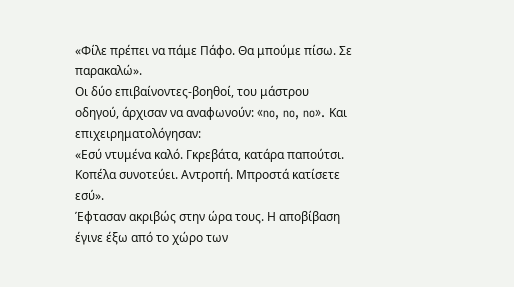«Φίλε πρέπει να πάμε Πάφο. Θα μπούμε πίσω. Σε παρακαλώ».
Οι δύο επιβαίνοντες-βοηθοί, του μάστρου οδηγού, άρχισαν να αναφωνούν: «no, no, no». Και επιχειρηματολόγησαν:
«Εσύ ντυμένα καλό. Γκρεβάτα, κατάρα παπούτσι. Κοπέλα συνοτεύει. Αντροπή. Μπροστά κατίσετε εσύ».
Έφτασαν ακριβώς στην ώρα τους. Η αποβίβαση έγινε έξω από το χώρο των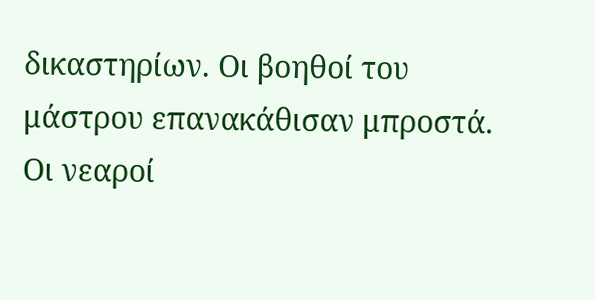δικαστηρίων. Οι βοηθοί του μάστρου επανακάθισαν μπροστά. Οι νεαροί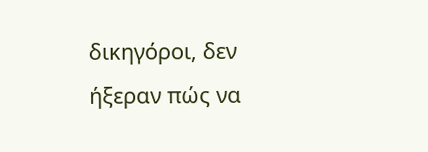δικηγόροι, δεν ήξεραν πώς να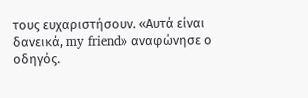τους ευχαριστήσουν. «Αυτά είναι δανεικά, my friend» αναφώνησε ο οδηγός.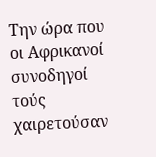Την ώρα που οι Αφρικανοί συνοδηγοί τούς χαιρετούσαν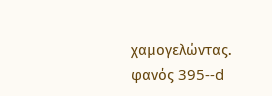χαμογελώντας.
φανός 395--d